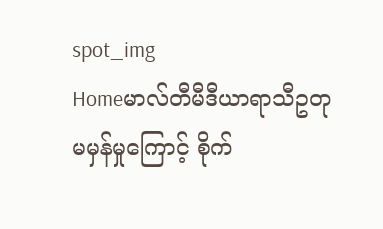spot_img
Homeမာလ်တီမီဒီယာရာသီဥတုမမှန်မှုကြောင့် စိုက်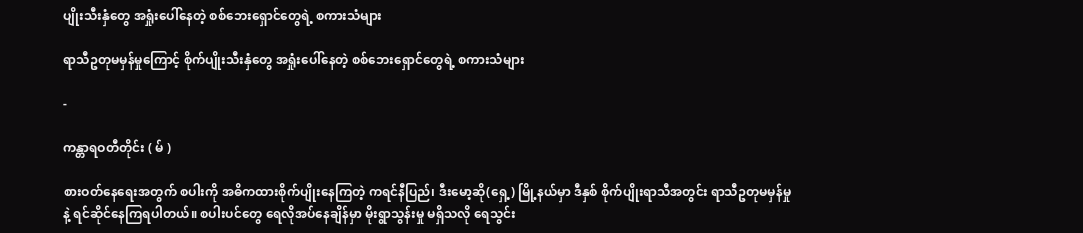ပျိုးသီးနှံတွေ အရှုံးပေါ်နေတဲ့ စစ်ဘေးရှောင်တွေရဲ့ စကားသံများ

ရာသီဥတုမမှန်မှုကြောင့် စိုက်ပျိုးသီးနှံတွေ အရှုံးပေါ်နေတဲ့ စစ်ဘေးရှောင်တွေရဲ့ စကားသံများ

-

ကန္တာရဝတီတိုင်း ( မ် )

စားဝတ်နေရေးအတွက် စပါးကို အဓိကထားစိုက်ပျိုးနေကြတဲ့ ကရင်နီပြည်၊ ဒီးမော့ဆို(ရှေ့) မြို့နယ်မှာ ဒီနှစ် စိုက်ပျိုးရာသီအတွင်း ရာသီဥတုမမှန်မှုနဲ့ ရင်ဆိုင်နေကြရပါတယ်။ စပါးပင်တွေ ရေလိုအပ်နေချိန်မှာ မိုးရွာသွန်းမှု မရှိသလို ရေသွင်း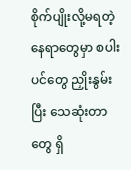စိုက်ပျိုးလို့မရတဲ့ နေရာတွေမှာ စပါးပင်တွေ ညှိုးနွမ်းပြီး သေဆုံးတာတွေ ရှိ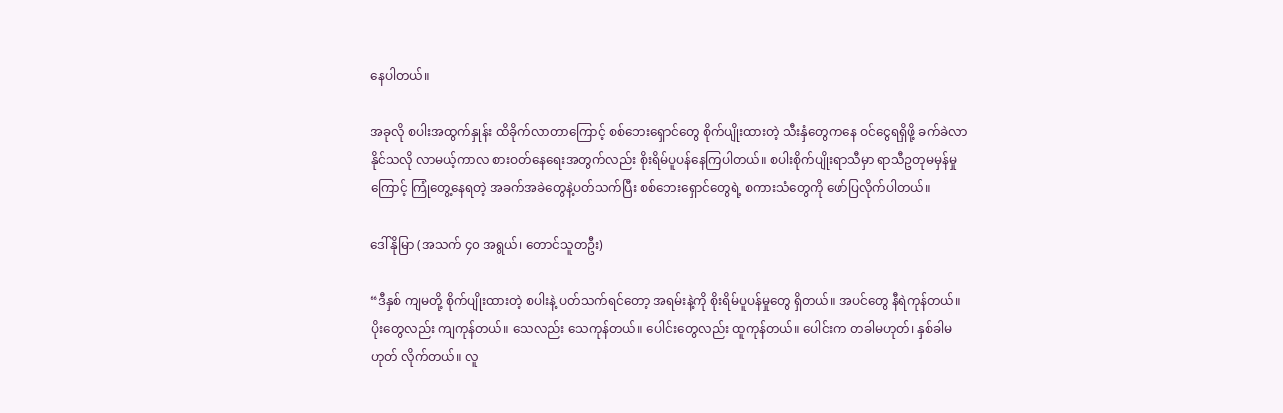နေပါတယ်။

အခုလို စပါးအထွက်နှုန်း ထိခိုက်လာတာကြောင့် စစ်ဘေးရှောင်တွေ စိုက်ပျိုးထားတဲ့ သီးနှံတွေကနေ ဝင်ငွေရရှိဖို့ ခက်ခဲလာနိုင်သလို လာမယ့်ကာလ စားဝတ်နေရေးအတွက်လည်း စိုးရိမ်ပူပန်နေကြပါတယ်။ စပါးစိုက်ပျိုးရာသီမှာ ရာသီဥတုမမှန်မှုကြောင့် ကြုံတွေ့နေရတဲ့ အခက်အခဲတွေနဲ့ပတ်သက်ပြီး စစ်ဘေးရှောင်တွေရဲ့ စကားသံတွေကို ဖော်ပြလိုက်ပါတယ်။

ဒေါ်နိုမြာ (အသက် ၄၀ အရွယ်၊ တောင်သူတဦး)

“ဒီနှစ် ကျမတို့ စိုက်ပျိုးထားတဲ့ စပါးနဲ့ ပတ်သက်ရင်တော့ အရမ်းနဲ့ကို စိုးရိမ်ပူပန်မှုတွေ ရှိတယ်။ အပင်တွေ နီရဲကုန်တယ်။ ပိုးတွေလည်း ကျကုန်တယ်။ သေလည်း သေကုန်တယ်။ ပေါင်းတွေလည်း ထူကုန်တယ်။ ပေါင်းက တခါမဟုတ်၊ နှစ်ခါမဟုတ် လိုက်တယ်။ လူ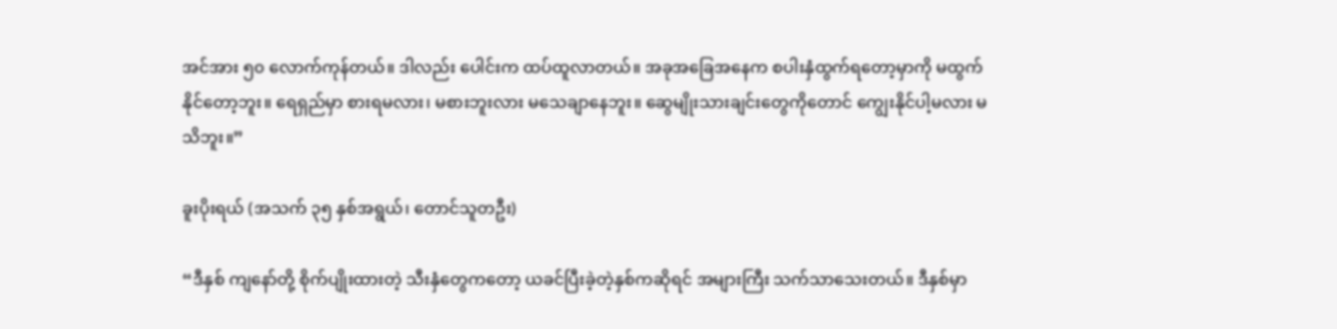အင်အား ၅၀ လောက်ကုန်တယ်။ ဒါလည်း ပေါင်းက ထပ်ထူလာတယ်။ အခုအခြေအနေက စပါးနှံထွက်ရတော့မှာကို မထွက်နိုင်တော့ဘူး။ ရေရှည်မှာ စားရမလား၊ မစားဘူးလား မသေချာနေဘူး။ ဆွေမျိုးသားချင်းတွေကိုတောင် ကျွေးနိုင်ပါ့မလား မသိဘူး။”

ခူးပိုးရယ် (အသက် ၃၅ နှစ်အရွယ်၊ တောင်သူတဦး)

“ဒီနှစ် ကျနော်တို့ စိုက်ပျိုးထားတဲ့ သီးနှံတွေကတော့ ယခင်ပြီးခဲ့တဲ့နှစ်ကဆိုရင် အများကြီး သက်သာသေးတယ်။ ဒီနှစ်မှာ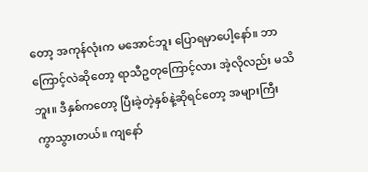တော့ အကုန်လုံးက မအောင်ဘူး ပြောရမှာပေါ့နော်။ ဘာကြောင့်လဲဆိုတော့ ရာသီဥတုကြောင့်လား အဲ့လိုလည်း မသိဘူး။ ဒီနှစ်ကတော့ ပြီးခဲ့တဲ့နှစ်နဲ့ဆိုရင်တော့ အများကြီး ကွာသွားတယ်။ ကျနော်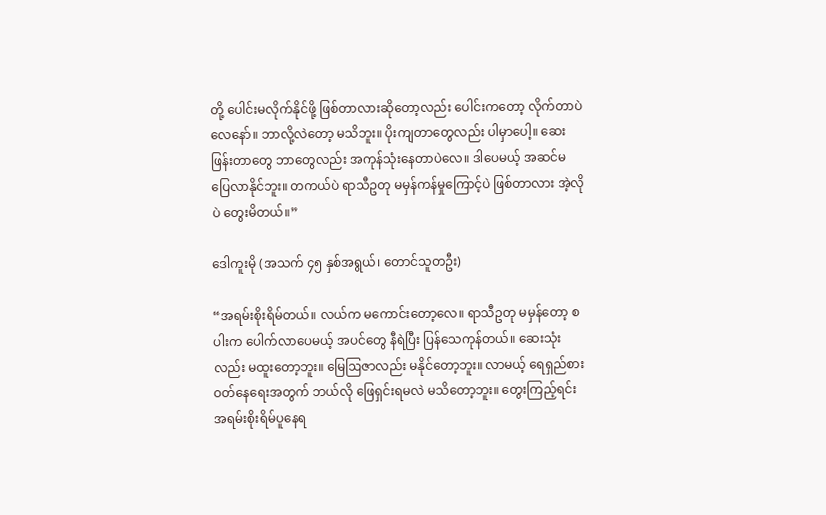တို့ ပေါင်းမလိုက်နိုင်ဖို့ ဖြစ်တာလားဆိုတော့လည်း ပေါင်းကတော့ လိုက်တာပဲလေနော်။ ဘာလို့လဲတော့ မသိဘူး။ ပိုးကျတာတွေလည်း ပါမှာပေါ့။ ဆေးဖြန်းတာတွေ ဘာတွေလည်း အကုန်သုံးနေတာပဲလေ။ ဒါပေမယ့် အဆင်မပြေလာနိုင်ဘူး။ တကယ်ပဲ ရာသီဥတု မမှန်ကန်မှုကြောင့်ပဲ ဖြစ်တာလား အဲ့လိုပဲ တွေးမိတယ်။”

ဒေါကူးမို (အသက် ၄၅ နှစ်အရွယ်၊ တောင်သူတဦး)

“အရမ်းစိုးရိမ်တယ်။ လယ်က မကောင်းတော့လေ။ ရာသီဥတု မမှန်တော့ စပါးက ပေါက်လာပေမယ့် အပင်တွေ နီရဲပြီး ပြန်သေကုန်တယ်။ ဆေးသုံးလည်း မထူးတော့ဘူး။ မြေဩဇာလည်း မနိုင်တော့ဘူး။ လာမယ့် ရေရှည်စားဝတ်နေရေးအတွက် ဘယ်လို ဖြေရှင်းရမလဲ မသိတော့ဘူး။ တွေးကြည့်ရင်း အရမ်းစိုးရိမ်ပူနေရ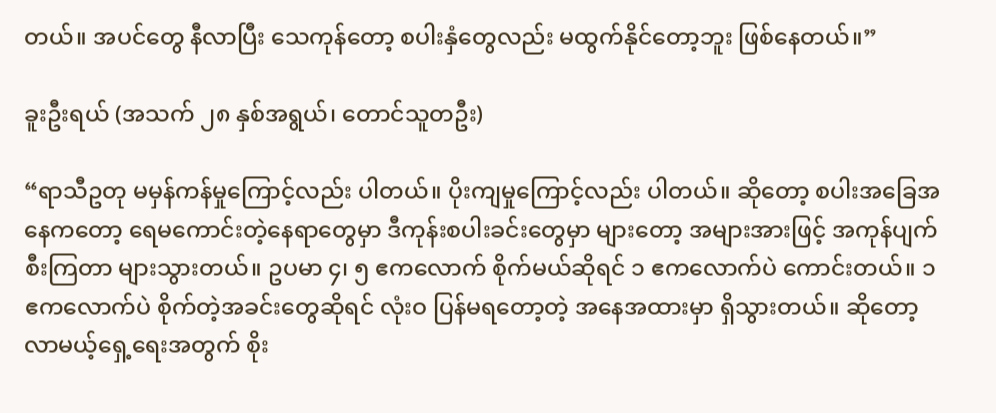တယ်။ အပင်တွေ နီလာပြီး သေကုန်တော့ စပါးနှံတွေလည်း မထွက်နိုင်တော့ဘူး ဖြစ်နေတယ်။”

ခူးဦးရယ် (အသက် ၂၈ နှစ်အရွယ်၊ တောင်သူတဦး)

“ရာသီဥတု မမှန်ကန်မှုကြောင့်လည်း ပါတယ်။ ပိုးကျမှုကြောင့်လည်း ပါတယ်။ ဆိုတော့ စပါးအခြေအနေကတော့ ရေမကောင်းတဲ့နေရာတွေမှာ ဒီကုန်းစပါးခင်းတွေမှာ များတော့ အများအားဖြင့် အကုန်ပျက်စီးကြတာ များသွားတယ်။ ဥပမာ ၄၊ ၅ ဧကလောက် စိုက်မယ်ဆိုရင် ၁ ဧကလောက်ပဲ ကောင်းတယ်။ ၁ ဧကလောက်ပဲ စိုက်တဲ့အခင်းတွေဆိုရင် လုံးဝ ပြန်မရတော့တဲ့ အနေအထားမှာ ရှိသွားတယ်။ ဆိုတော့ လာမယ့်ရှေ့ရေးအတွက် စိုး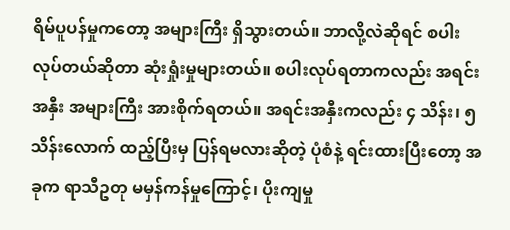ရိမ်ပူပန်မှုကတော့ အများကြီး ရှိသွားတယ်။ ဘာလို့လဲဆိုရင် စပါးလုပ်တယ်ဆိုတာ ဆုံးရှုံးမှုများတယ်။ စပါးလုပ်ရတာကလည်း အရင်းအနှီး အများကြီး အားစိုက်ရတယ်။ အရင်းအနှီးကလည်း ၄ သိန်း၊ ၅ သိန်းလောက် ထည့်ပြီးမှ ပြန်ရမလားဆိုတဲ့ ပုံစံနဲ့ ရင်းထားပြီးတော့ အခုက ရာသီဥတု မမှန်ကန်မှုကြောင့်၊ ပိုးကျမှု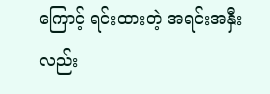ကြောင့် ရင်းထားတဲ့ အရင်းအနှီးလည်း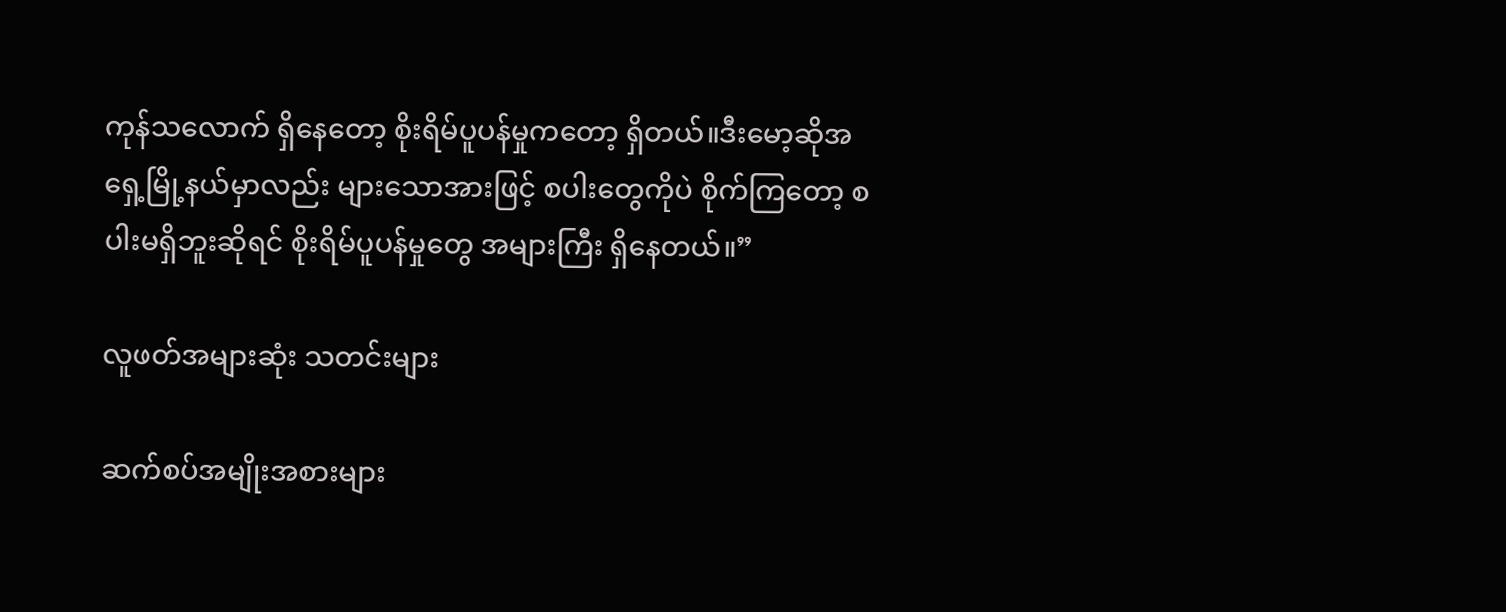ကုန်သလောက် ရှိနေတော့ စိုးရိမ်ပူပန်မှုကတော့ ရှိတယ်။ဒီးမော့ဆိုအရှေ့မြို့နယ်မှာလည်း များသောအားဖြင့် စပါးတွေကိုပဲ စိုက်ကြတော့ စပါးမရှိဘူးဆိုရင် စိုးရိမ်ပူပန်မှုတွေ အများကြီး ရှိနေတယ်။”

လူဖတ်အများဆုံး သတင်းများ

ဆက်စပ်အမျိုးအစားများ